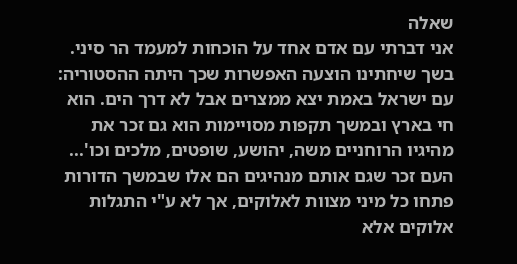שאלה
אני דברתי עם אדם אחד על הוכחות למעמד הר סיני.
בשך שיחתינו הוצעה האפשרות שכך היתה ההסטוריה:
עם ישראל באמת יצא ממצרים אבל לא דרך הים. הוא חי בארץ ובמשך תקפות מסויימות הוא גם זכר את מהיגיו הרוחניים משה, יהושע, שופטים, מלכים וכו'...
העם זכר שגם אותם מנהיגים הם אלו שבמשך הדורות פתחו כל מיני מצוות לאלוקים, אך לא ע"י התגלות אלוקים אלא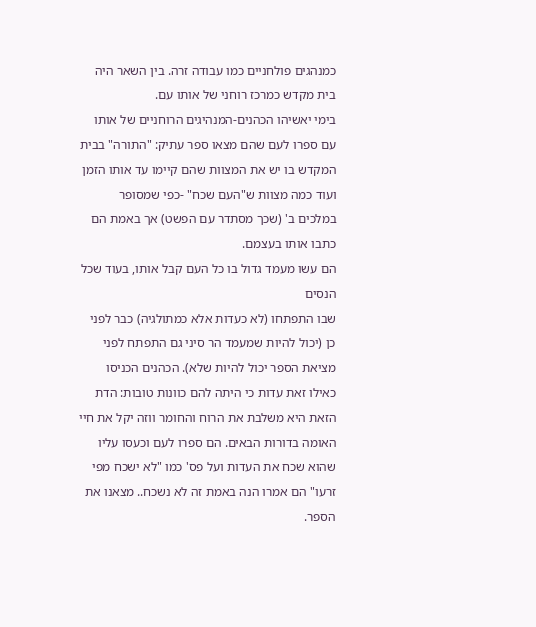כמנהגים פולחניים כמו עבודה זרה. בין השאר היה בית מקדש כמרכז רוחני של אותו עם.
בימי יאשיהו הכהנים-המנהיגים הרוחניים של אותו עם ספרו לעם שהם מצאו ספר עתיק: "התורה" בבית המקדש בו יש את המצוות שהם קיימו עד אותו הזמן ועוד כמה מצוות ש"העם שכח" -כפי שמסופר במלכים ב' (שכך מסתדר עם הפשט) אך באמת הם כתבו אותו בעצמם.
הם עשו מעמד גדול בו כל העם קבל אותו, בעוד שכל הנסים
שבו התפתחו (לא כעדות אלא כמתולגיה) כבר לפני כן (יכול להיות שמעמד הר סיני גם התפתח לפני מציאת הספר יכול להיות שלא). הכהנים הכניסו כאילו זאת עדות כי היתה להם כוונות טובות: הדת הזאת היא משלבת את הרוח והחומר ווזה יקל את חיי האומה בדורות הבאים. הם ספרו לעם וכעסו עליו שהוא שכח את העדות ועל פס' כמו "לא ישכח מפי זרעו" הם אמרו הנה באמת זה לא נשכח.. מצאנו את הספר.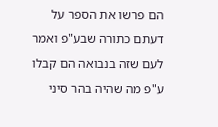הם פרשו את הספר על דעתם כתורה שבע"פ ואמר לעם שזה בנבואה הם קבלו ע"פ מה שהיה בהר סיני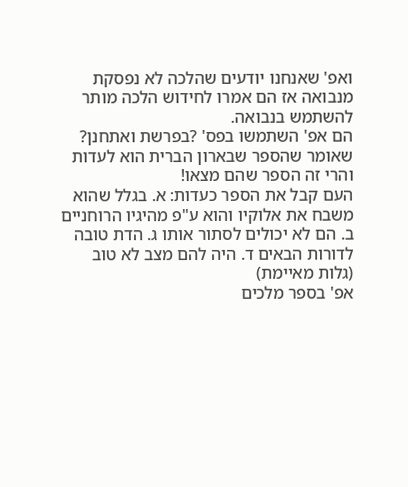ואפ' שאנחנו יודעים שהלכה לא נפסקת מנבואה אז הם אמרו לחידוש הלכה מותר להשתמש בנבואה.
הם אפ' השתמשו בפס' ?בפרשת ואתחנן? שאומר שהספר שבארון הברית הוא לעדות והרי זה הספר שהם מצאו!
העם קבל את הספר כעדות: א. בגלל שהוא משבח את אלוקיו והוא ע"פ מהיגיו הרוחניים ב. הם לא יכולים לסתור אותו ג. הדת טובה לדורות הבאים ד. היה להם מצב לא טוב (גלות מאיימת)
אפ' בספר מלכים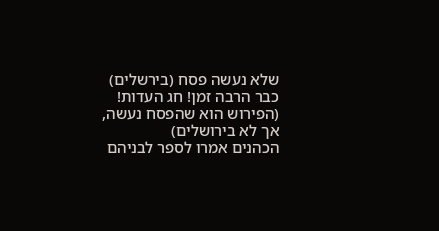שלא נעשה פסח (בירשלים) כבר הרבה זמן! חג העדות! (הפירוש הוא שהפסח נעשה, אך לא בירושלים)
הכהנים אמרו לספר לבניהם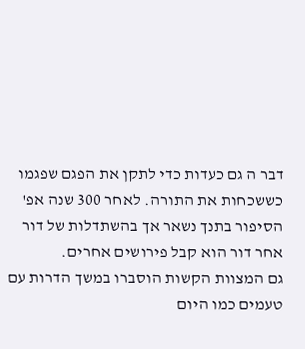דבר ה גם כעדות כדי לתקן את הפגם שפגמו כששכחות את התורה. לאחר 300 שנה אפ' הסיפור בתנך נשאר אך בהשתדלות של דור אחר דור הוא קבל פירושים אחרים.
גם המצוות הקשות הוסברו במשך הדרות עם טעמים כמו היום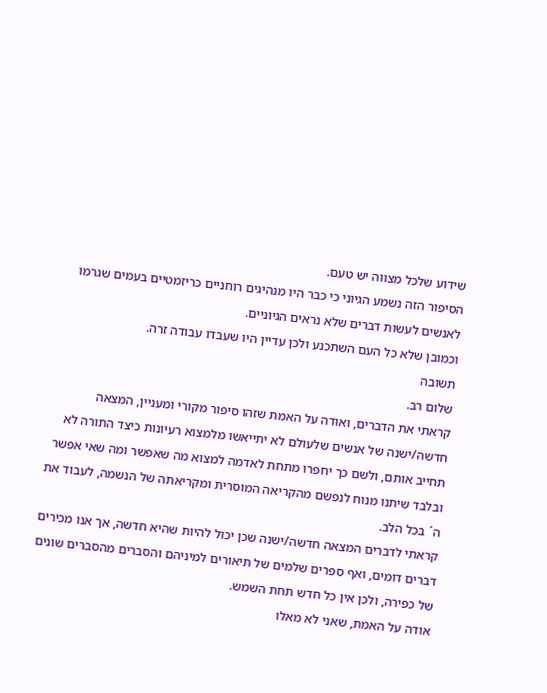שידוע שלכל מצווה יש טעם.
הסיפור הזה נשמע הגיוני כי כבר היו מנהיגים רוחניים כריזמטיים בעמים שגרמו לאנשים לעשות דברים שלא נראים הגיוניים.
וכמובן שלא כל העם השתכנע ולכן עדיין היו שעבדו עבודה זרה.
תשובה
שלום רב.
קראתי את הדברים, ואודה על האמת שזהו סיפור מקורי ומעניין, המצאה חדשה/ישנה של אנשים שלעולם לא יתייאשו מלמצוא רעיונות כיצד התורה לא תחייב אותם, ולשם כך יחפרו מתחת לאדמה למצוא מה שאפשר ומה שאי אפשר ובלבד שיתנו מנוח לנפשם מהקריאה המוסרית ומקריאתה של הנשמה, לעבוד את ה´ בכל הלב.
קראתי לדברים המצאה חדשה/ישנה שכן יכול להיות שהיא חדשה, אך אנו מכירים דברים דומים, ואף ספרים שלמים של תיאורים למיניהם והסברים מהסברים שונים של כפירה, ולכן אין כל חדש תחת השמש.
אודה על האמת, שאני לא מאלו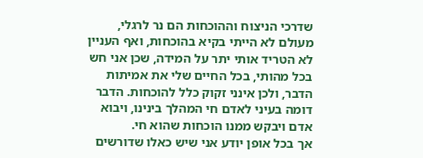שדרכי הניצוח וההוכחות הם נר לרגלי, מעולם לא הייתי בקיא בהוכחות, ואף העניין לא הטריד אותי יתר על המידה, שכן אני חש בכל מהותי, בכל החיים שלי את אמיתות הדבר, ולכן אינני זקוק כלל להוכחות. הדבר דומה בעיני לאדם חי המהלך בינינו, ויבוא אדם ויבקש ממנו הוכחות שהוא חי.
אך בכל אופן יודע אני שיש כאלו שדורשים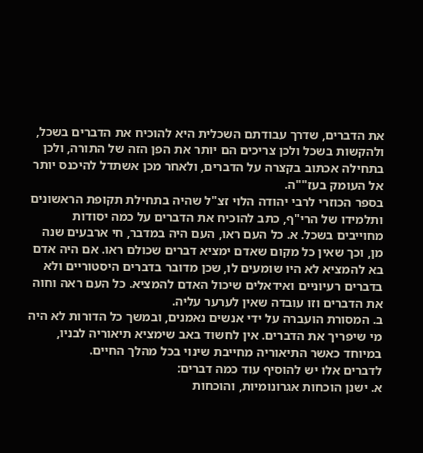את הדברים, שדרך עבודתם השכלית היא להוכיח את הדברים בשכל, ולהקשות בשכל ולכן צריכים הם יותר את הפן הזה של התורה, ולכן בתחילה אכתוב בקצרה על הדברים, ולאחר מכן אשתדל להיכנס יותר אל העומק בעז""ה.
בספר הכוזרי לרבי יהודה הלוי זצ"ל שהיה בתחילת תקופת הראשונים ותלמידו של הרי"ף, כתב להוכיח את הדברים על כמה יסודות מחוייבים בשכל. א. כל העם ראו, העם היה במדבר, חי ארבעים שנה מן, וכך שאין כל מקום שאדם ימציא דברים שכולם ראו. אם היה אדם בא להמציא לא היו שומעים לו, שכן מדובר בדברים היסטוריים ולא בדברים רעיוניים ואידאלים שיכול האדם להמציא. כל העם ראה וחוה את הדברים וזו עובדה שאין לערער עליה.
ב. המסורת הועברה על ידי אנשים נאמנים, ובמשך כל הדורות לא היה מי שיפריך את הדברים. אין לחשוד באב שימציא תיאוריה לבניו, במיוחד כאשר התיאוריה מחייבת שינוי בכל מהלך החיים.
לדברים אלו יש להוסיף עוד כמה דברים:
א. ישנן הוכחות אגרונומיות, והוכחות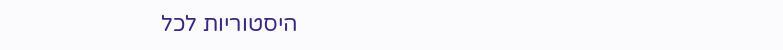היסטוריות לכל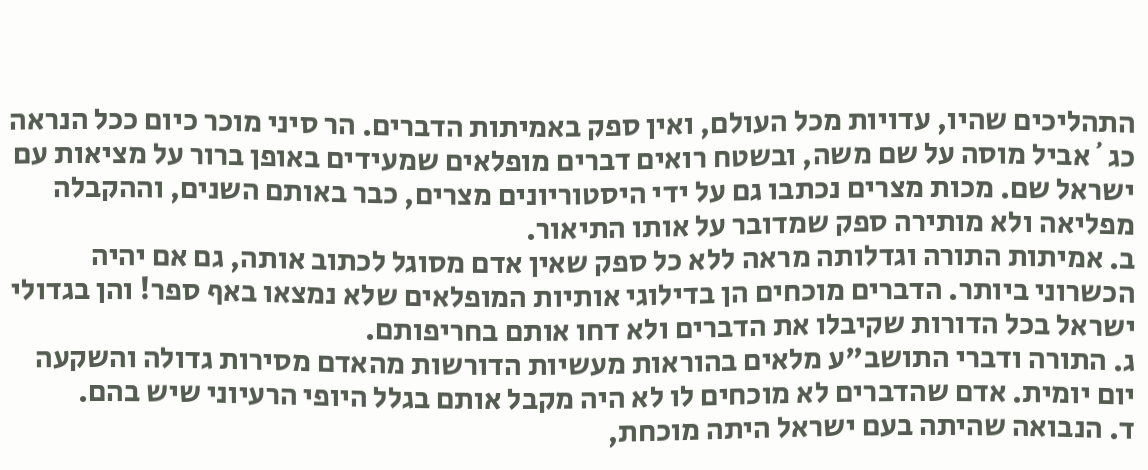התהליכים שהיו, עדויות מכל העולם, ואין ספק באמיתות הדברים. הר סיני מוכר כיום ככל הנראה כג´אביל מוסה על שם משה, ובשטח רואים דברים מופלאים שמעידים באופן ברור על מציאות עם ישראל שם. מכות מצרים נכתבו גם על ידי היסטוריונים מצרים, כבר באותם השנים, וההקבלה מפליאה ולא מותירה ספק שמדובר על אותו התיאור.
ב. אמיתות התורה וגדלותה מראה ללא כל ספק שאין אדם מסוגל לכתוב אותה, גם אם יהיה הכשרוני ביותר. הדברים מוכחים הן בדילוגי אותיות המופלאים שלא נמצאו באף ספר! והן בגדולי ישראל בכל הדורות שקיבלו את הדברים ולא דחו אותם בחריפותם.
ג. התורה ודברי התושב"ע מלאים בהוראות מעשיות הדורשות מהאדם מסירות גדולה והשקעה יום יומית. אדם שהדברים לא מוכחים לו לא היה מקבל אותם בגלל היופי הרעיוני שיש בהם.
ד. הנבואה שהיתה בעם ישראל היתה מוכחת,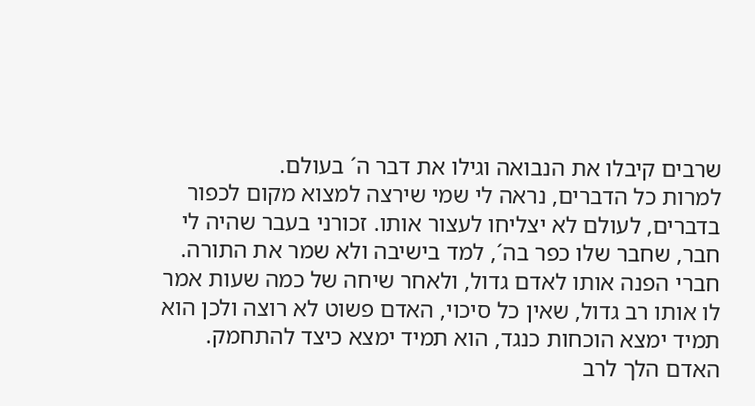שרבים קיבלו את הנבואה וגילו את דבר ה´ בעולם.
למרות כל הדברים, נראה לי שמי שירצה למצוא מקום לכפור בדברים, לעולם לא יצליחו לעצור אותו. זכורני בעבר שהיה לי חבר, שחבר שלו כפר בה´, למד בישיבה ולא שמר את התורה. חברי הפנה אותו לאדם גדול, ולאחר שיחה של כמה שעות אמר לו אותו רב גדול, שאין כל סיכוי, האדם פשוט לא רוצה ולכן הוא תמיד ימצא הוכחות כנגד, הוא תמיד ימצא כיצד להתחמק.
האדם הלך לרב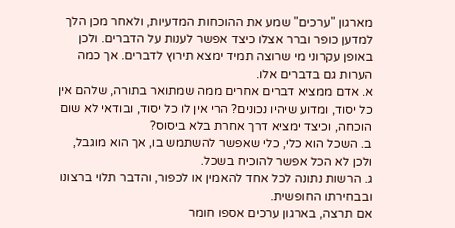מארגון "ערכים" שמע את ההוכחות המדעיות, ולאחר מכן הלך למדען כופר וברר אצלו כיצד אפשר לענות על הדברים. ולכן באופן עקרוני מי שרוצה תמיד ימצא תירוץ לדברים. אך כמה הערות גם בדברים אלו.
א. אדם ממציא דברים אחרים ממה שמתואר בתורה, שלהם אין כל יסוד, ומדוע שיהיו נכונים? הרי אין לו כל יסוד, ובודאי לא שום הוכחה, וכיצד ימציא דרך אחרת בלא ביסוס?
ב. השכל הוא כלי, כלי שאפשר להשתמש בו, אך הוא מוגבל, ולכן לא הכל אפשר להוכיח בשכל.
ג. הרשות נתונה לכל אחד להאמין או לכפור, והדבר תלוי ברצונו ובבחירתו החופשית.
אם תרצה, בארגון ערכים אספו חומר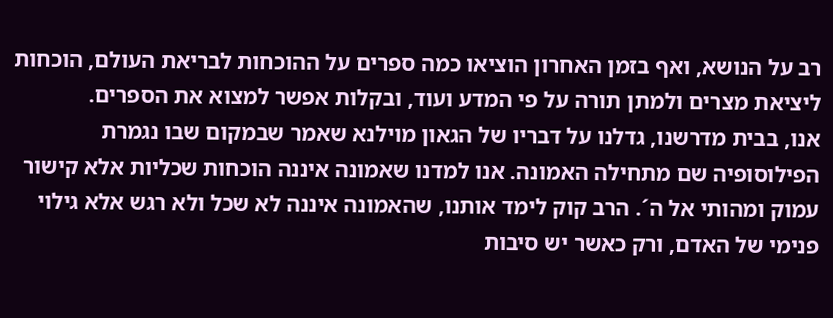רב על הנושא, ואף בזמן האחרון הוציאו כמה ספרים על ההוכחות לבריאת העולם, הוכחות ליציאת מצרים ולמתן תורה על פי המדע ועוד, ובקלות אפשר למצוא את הספרים.
אנו, בבית מדרשנו, גדלנו על דבריו של הגאון מוילנא שאמר שבמקום שבו נגמרת הפילוסופיה שם מתחילה האמונה. אנו למדנו שאמונה איננה הוכחות שכליות אלא קישור עמוק ומהותי אל ה´. הרב קוק לימד אותנו, שהאמונה איננה לא שכל ולא רגש אלא גילוי פנימי של האדם, ורק כאשר יש סיבות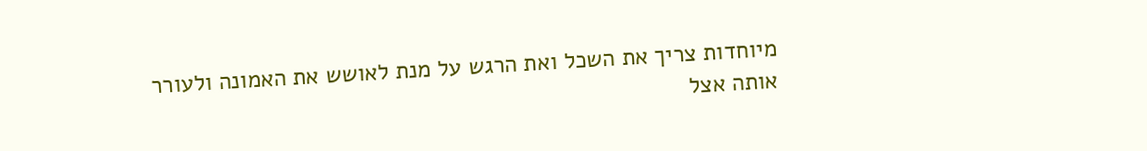מיוחדות צריך את השכל ואת הרגש על מנת לאושש את האמונה ולעורר אותה אצל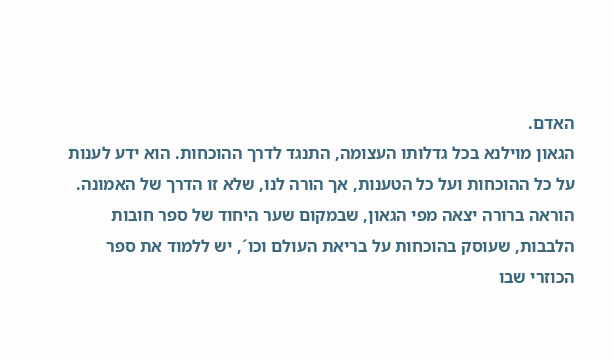האדם.
הגאון מוילנא בכל גדלותו העצומה, התנגד לדרך ההוכחות. הוא ידע לענות על כל ההוכחות ועל כל הטענות, אך הורה לנו, שלא זו הדרך של האמונה. הוראה ברורה יצאה מפי הגאון, שבמקום שער היחוד של ספר חובות הלבבות, שעוסק בהוכחות על בריאת העולם וכו´, יש ללמוד את ספר הכוזרי שבו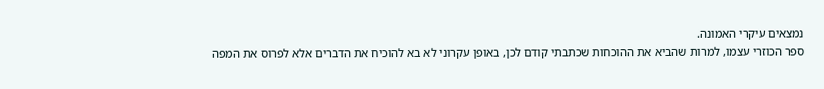נמצאים עיקרי האמונה.
ספר הכוזרי עצמו, למרות שהביא את ההוכחות שכתבתי קודם לכן, באופן עקרוני לא בא להוכיח את הדברים אלא לפרוס את המפה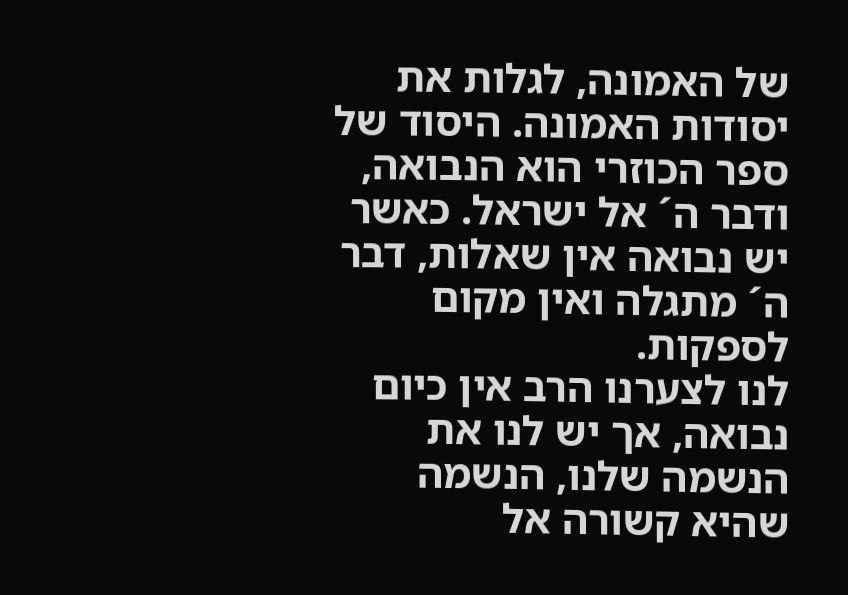של האמונה, לגלות את יסודות האמונה. היסוד של ספר הכוזרי הוא הנבואה, ודבר ה´ אל ישראל. כאשר יש נבואה אין שאלות, דבר ה´ מתגלה ואין מקום לספקות.
לנו לצערנו הרב אין כיום נבואה, אך יש לנו את הנשמה שלנו, הנשמה שהיא קשורה אל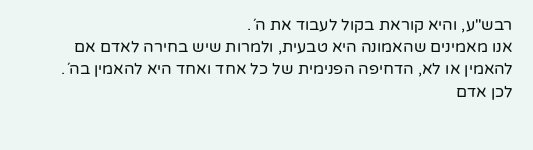רבש"ע, והיא קוראת בקול לעבוד את ה´.
אנו מאמינים שהאמונה היא טבעית, ולמרות שיש בחירה לאדם אם להאמין או לא, הדחיפה הפנימית של כל אחד ואחד היא להאמין בה´. לכן אדם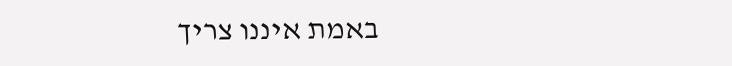באמת איננו צריך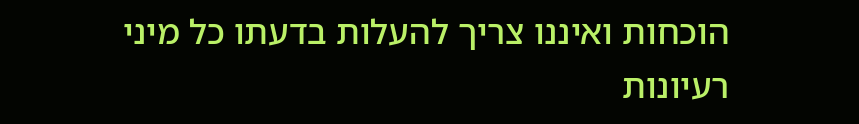הוכחות ואיננו צריך להעלות בדעתו כל מיני רעיונות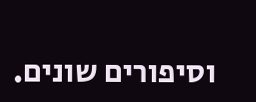וסיפורים שונים.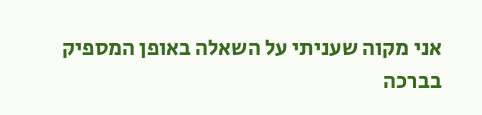אני מקוה שעניתי על השאלה באופן המספיק
בברכה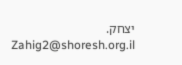יצחק.
Zahig2@shoresh.org.il